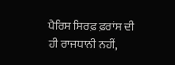ਪੈਰਿਸ ਸਿਰਫ਼ ਫ਼ਰਾਂਸ ਦੀ ਹੀ ਰਾਜਧਾਨੀ ਨਹੀਂ,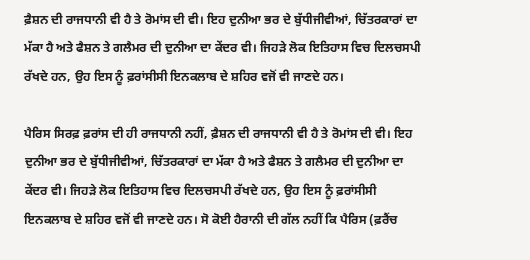ਫ਼ੈਸ਼ਨ ਦੀ ਰਾਜਧਾਨੀ ਵੀ ਹੈ ਤੇ ਰੋਮਾਂਸ ਦੀ ਵੀ। ਇਹ ਦੁਨੀਆ ਭਰ ਦੇ ਬੁੱਧੀਜੀਵੀਆਂ, ਚਿੱਤਰਕਾਰਾਂ ਦਾ ਮੱਕਾ ਹੈ ਅਤੇ ਫੈਸ਼ਨ ਤੇ ਗਲੈਮਰ ਦੀ ਦੁਨੀਆ ਦਾ ਕੇਂਦਰ ਵੀ। ਜਿਹੜੇ ਲੋਕ ਇਤਿਹਾਸ ਵਿਚ ਦਿਲਚਸਪੀ ਰੱਖਦੇ ਹਨ, ਉਹ ਇਸ ਨੂੰ ਫ਼ਰਾਂਸੀਸੀ ਇਨਕਲਾਬ ਦੇ ਸ਼ਹਿਰ ਵਜੋਂ ਵੀ ਜਾਣਦੇ ਹਨ।

ਪੈਰਿਸ ਸਿਰਫ਼ ਫ਼ਰਾਂਸ ਦੀ ਹੀ ਰਾਜਧਾਨੀ ਨਹੀਂ, ਫ਼ੈਸ਼ਨ ਦੀ ਰਾਜਧਾਨੀ ਵੀ ਹੈ ਤੇ ਰੋਮਾਂਸ ਦੀ ਵੀ। ਇਹ ਦੁਨੀਆ ਭਰ ਦੇ ਬੁੱਧੀਜੀਵੀਆਂ, ਚਿੱਤਰਕਾਰਾਂ ਦਾ ਮੱਕਾ ਹੈ ਅਤੇ ਫੈਸ਼ਨ ਤੇ ਗਲੈਮਰ ਦੀ ਦੁਨੀਆ ਦਾ ਕੇਂਦਰ ਵੀ। ਜਿਹੜੇ ਲੋਕ ਇਤਿਹਾਸ ਵਿਚ ਦਿਲਚਸਪੀ ਰੱਖਦੇ ਹਨ, ਉਹ ਇਸ ਨੂੰ ਫ਼ਰਾਂਸੀਸੀ ਇਨਕਲਾਬ ਦੇ ਸ਼ਹਿਰ ਵਜੋਂ ਵੀ ਜਾਣਦੇ ਹਨ। ਸੋ ਕੋਈ ਹੈਰਾਨੀ ਦੀ ਗੱਲ ਨਹੀਂ ਕਿ ਪੈਰਿਸ (ਫ਼ਰੈਂਚ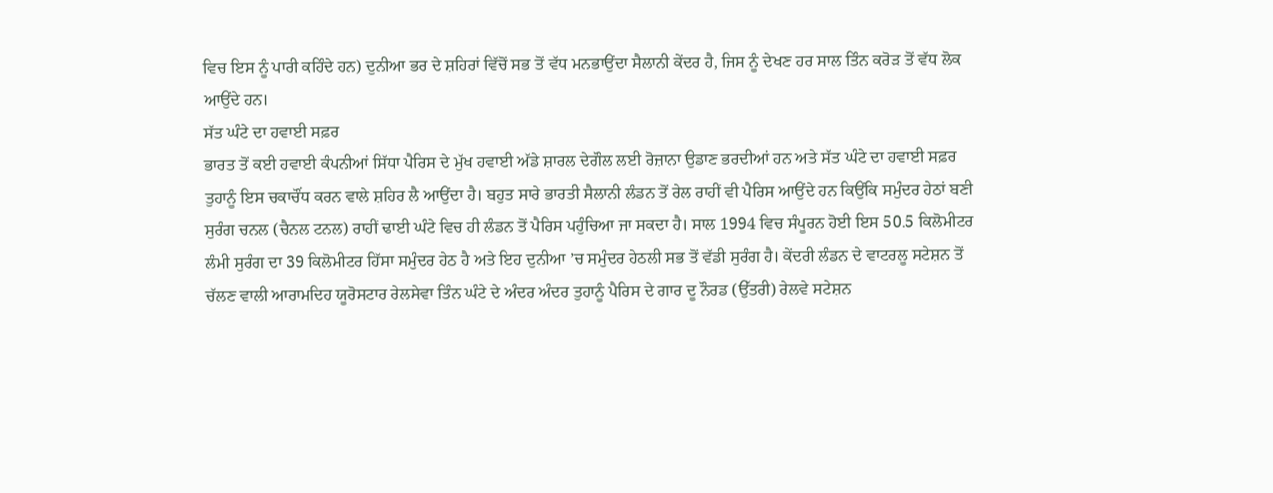ਵਿਚ ਇਸ ਨੂੰ ਪਾਰੀ ਕਹਿੰਦੇ ਹਨ) ਦੁਨੀਆ ਭਰ ਦੇ ਸ਼ਹਿਰਾਂ ਵਿੱਚੋਂ ਸਭ ਤੋਂ ਵੱਧ ਮਨਭਾਉਂਦਾ ਸੈਲਾਨੀ ਕੇਂਦਰ ਹੈ, ਜਿਸ ਨੂੰ ਦੇਖਣ ਹਰ ਸਾਲ ਤਿੰਨ ਕਰੋੜ ਤੋਂ ਵੱਧ ਲੋਕ ਆਉਂਦੇ ਹਨ।
ਸੱਤ ਘੰਟੇ ਦਾ ਹਵਾਈ ਸਫ਼ਰ
ਭਾਰਤ ਤੋਂ ਕਈ ਹਵਾਈ ਕੰਪਨੀਆਂ ਸਿੱਧਾ ਪੈਰਿਸ ਦੇ ਮੁੱਖ ਹਵਾਈ ਅੱਡੇ ਸ਼ਾਰਲ ਦੇਗੌਲ ਲਈ ਰੋਜ਼ਾਨਾ ਉਡਾਣ ਭਰਦੀਆਂ ਹਨ ਅਤੇ ਸੱਤ ਘੰਟੇ ਦਾ ਹਵਾਈ ਸਫ਼ਰ ਤੁਹਾਨੂੰ ਇਸ ਚਕਾਚੌਂਧ ਕਰਨ ਵਾਲੇ ਸ਼ਹਿਰ ਲੈ ਆਉਂਦਾ ਹੈ। ਬਹੁਤ ਸਾਰੇ ਭਾਰਤੀ ਸੈਲਾਨੀ ਲੰਡਨ ਤੋਂ ਰੇਲ ਰਾਹੀਂ ਵੀ ਪੈਰਿਸ ਆਉਂਦੇ ਹਨ ਕਿਉਂਕਿ ਸਮੁੰਦਰ ਹੇਠਾਂ ਬਣੀ ਸੁਰੰਗ ਚਨਲ (ਚੈਨਲ ਟਨਲ) ਰਾਹੀਂ ਢਾਈ ਘੰਟੇ ਵਿਚ ਹੀ ਲੰਡਨ ਤੋਂ ਪੈਰਿਸ ਪਹੁੰਚਿਆ ਜਾ ਸਕਦਾ ਹੈ। ਸਾਲ 1994 ਵਿਚ ਸੰਪੂਰਨ ਹੋਈ ਇਸ 50.5 ਕਿਲੋਮੀਟਰ ਲੰਮੀ ਸੁਰੰਗ ਦਾ 39 ਕਿਲੋਮੀਟਰ ਹਿੱਸਾ ਸਮੁੰਦਰ ਹੇਠ ਹੈ ਅਤੇ ਇਹ ਦੁਨੀਆ ’ਚ ਸਮੁੰਦਰ ਹੇਠਲੀ ਸਭ ਤੋਂ ਵੱਡੀ ਸੁਰੰਗ ਹੈ। ਕੇਂਦਰੀ ਲੰਡਨ ਦੇ ਵਾਟਰਲੂ ਸਟੇਸ਼ਨ ਤੋਂ ਚੱਲਣ ਵਾਲੀ ਆਰਾਮਦਿਹ ਯੂਰੋਸਟਾਰ ਰੇਲਸੇਵਾ ਤਿੰਨ ਘੰਟੇ ਦੇ ਅੰਦਰ ਅੰਦਰ ਤੁਹਾਨੂੰ ਪੈਰਿਸ ਦੇ ਗਾਰ ਦੂ ਨੌਰਡ (ਉੱਤਰੀ) ਰੇਲਵੇ ਸਟੇਸ਼ਨ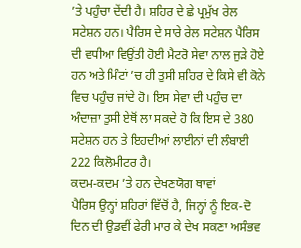’ਤੇ ਪਹੁੰਚਾ ਦੇਂਦੀ ਹੈ। ਸ਼ਹਿਰ ਦੇ ਛੇ ਪ੍ਰਮੁੱਖ ਰੇਲ ਸਟੇਸ਼ਨ ਹਨ। ਪੈਰਿਸ ਦੇ ਸਾਰੇ ਰੇਲ ਸਟੇਸ਼ਨ ਪੈਰਿਸ ਦੀ ਵਧੀਆ ਵਿਉਂਤੀ ਹੋਈ ਮੈਟਰੋ ਸੇਵਾ ਨਾਲ ਜੁੜੇ ਹੋਏ ਹਨ ਅਤੇ ਮਿੰਟਾਂ ’ਚ ਹੀ ਤੁਸੀ ਸ਼ਹਿਰ ਦੇ ਕਿਸੇ ਵੀ ਕੋਨੇ ਵਿਚ ਪਹੁੰਚ ਜਾਂਦੇ ਹੋ। ਇਸ ਸੇਵਾ ਦੀ ਪਹੁੰਚ ਦਾ ਅੰਦਾਜ਼ਾ ਤੁਸੀ ਏਥੋਂ ਲਾ ਸਕਦੇ ਹੋ ਕਿ ਇਸ ਦੇ 380 ਸਟੇਸ਼ਨ ਹਨ ਤੇ ਇਹਦੀਆਂ ਲਾਈਨਾਂ ਦੀ ਲੰਬਾਈ 222 ਕਿਲੋਮੀਟਰ ਹੈ।
ਕਦਮ-ਕਦਮ ’ਤੇ ਹਨ ਦੇਖਣਯੋਗ ਥਾਵਾਂ
ਪੈਰਿਸ ਉਨ੍ਹਾਂ ਸ਼ਹਿਰਾਂ ਵਿੱਚੋਂ ਹੈ, ਜਿਨ੍ਹਾਂ ਨੂੰ ਇਕ-ਦੋ ਦਿਨ ਦੀ ਉਡਵੀਂ ਫੇਰੀ ਮਾਰ ਕੇ ਦੇਖ ਸਕਣਾ ਅਸੰਭਵ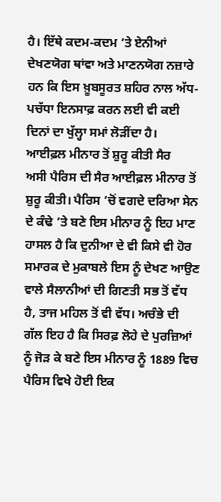ਹੈ। ਇੱਥੇ ਕਦਮ-ਕਦਮ ’ਤੇ ਏਨੀਆਂ ਦੇਖਣਯੋਗ ਥਾਂਵਾ ਅਤੇ ਮਾਣਨਯੋਗ ਨਜ਼ਾਰੇ ਹਨ ਕਿ ਇਸ ਖ਼ੂਬਸੂਰਤ ਸ਼ਹਿਰ ਨਾਲ ਅੱਧ-ਪਚੱਧਾ ਇਨਸਾਫ਼ ਕਰਨ ਲਈ ਵੀ ਕਈ ਦਿਨਾਂ ਦਾ ਖੁੱਲ੍ਹਾ ਸਮਾਂ ਲੋੜੀਂਦਾ ਹੈ।
ਆਈਫ਼ਲ ਮੀਨਾਰ ਤੋਂ ਸ਼ੁਰੂ ਕੀਤੀ ਸੈਰ
ਅਸੀ ਪੈਰਿਸ ਦੀ ਸੈਰ ਆਈਫ਼ਲ ਮੀਨਾਰ ਤੋਂ ਸ਼ੁਰੂ ਕੀਤੀ। ਪੈਰਿਸ ’ਚੋਂ ਵਗਦੇ ਦਰਿਆ ਸੇਨ ਦੇ ਕੰਢੇ ’ਤੇ ਬਣੇ ਇਸ ਮੀਨਾਰ ਨੂੰ ਇਹ ਮਾਣ ਹਾਸਲ ਹੈ ਕਿ ਦੁਨੀਆ ਦੇ ਵੀ ਕਿਸੇ ਵੀ ਹੋਰ ਸਮਾਰਕ ਦੇ ਮੁਕਾਬਲੇ ਇਸ ਨੂੰ ਦੇਖਣ ਆਉਣ ਵਾਲੇ ਸੈਲਾਨੀਆਂ ਦੀ ਗਿਣਤੀ ਸਭ ਤੋਂ ਵੱਧ ਹੈ, ਤਾਜ ਮਹਿਲ ਤੋਂ ਵੀ ਵੱਧ। ਅਚੰਭੇ ਦੀ ਗੱਲ ਇਹ ਹੈ ਕਿ ਸਿਰਫ਼ ਲੋਹੇ ਦੇ ਪੁਰਜ਼ਿਆਂ ਨੂੰ ਜੋੜ ਕੇ ਬਣੇ ਇਸ ਮੀਨਾਰ ਨੂੰ 1889 ਵਿਚ ਪੈਰਿਸ ਵਿਖੇ ਹੋਈ ਇਕ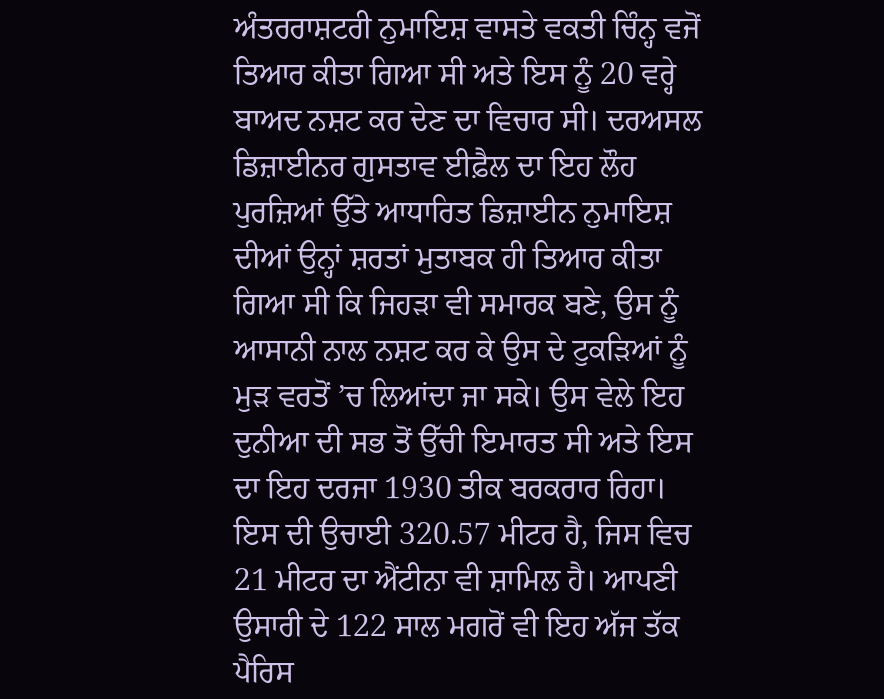ਅੰਤਰਰਾਸ਼ਟਰੀ ਨੁਮਾਇਸ਼ ਵਾਸਤੇ ਵਕਤੀ ਚਿੰਨ੍ਹ ਵਜੋਂ ਤਿਆਰ ਕੀਤਾ ਗਿਆ ਸੀ ਅਤੇ ਇਸ ਨੂੰ 20 ਵਰ੍ਹੇ ਬਾਅਦ ਨਸ਼ਟ ਕਰ ਦੇਣ ਦਾ ਵਿਚਾਰ ਸੀ। ਦਰਅਸਲ ਡਿਜ਼ਾਈਨਰ ਗੁਸਤਾਵ ਈਫ਼ੈਲ ਦਾ ਇਹ ਲੌਹ ਪੁਰਜ਼ਿਆਂ ਉੱਤੇ ਆਧਾਰਿਤ ਡਿਜ਼ਾਈਨ ਨੁਮਾਇਸ਼ ਦੀਆਂ ਉਨ੍ਹਾਂ ਸ਼ਰਤਾਂ ਮੁਤਾਬਕ ਹੀ ਤਿਆਰ ਕੀਤਾ ਗਿਆ ਸੀ ਕਿ ਜਿਹੜਾ ਵੀ ਸਮਾਰਕ ਬਣੇ, ਉਸ ਨੂੰ ਆਸਾਨੀ ਨਾਲ ਨਸ਼ਟ ਕਰ ਕੇ ਉਸ ਦੇ ਟੁਕੜਿਆਂ ਨੂੰ ਮੁੜ ਵਰਤੋਂ ’ਚ ਲਿਆਂਦਾ ਜਾ ਸਕੇ। ਉਸ ਵੇਲੇ ਇਹ ਦੁਨੀਆ ਦੀ ਸਭ ਤੋਂ ਉੱਚੀ ਇਮਾਰਤ ਸੀ ਅਤੇ ਇਸ ਦਾ ਇਹ ਦਰਜਾ 1930 ਤੀਕ ਬਰਕਰਾਰ ਰਿਹਾ। ਇਸ ਦੀ ਉਚਾਈ 320.57 ਮੀਟਰ ਹੈ, ਜਿਸ ਵਿਚ 21 ਮੀਟਰ ਦਾ ਐਂਟੀਨਾ ਵੀ ਸ਼ਾਮਿਲ ਹੈ। ਆਪਣੀ ਉਸਾਰੀ ਦੇ 122 ਸਾਲ ਮਗਰੋਂ ਵੀ ਇਹ ਅੱਜ ਤੱਕ ਪੈਰਿਸ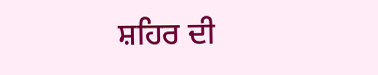ਸ਼ਹਿਰ ਦੀ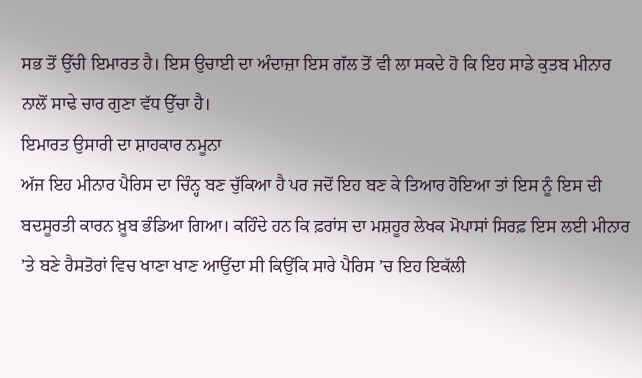ਸਭ ਤੋਂ ਉੱਚੀ ਇਮਾਰਤ ਹੈ। ਇਸ ਉਚਾਈ ਦਾ ਅੰਦਾਜ਼ਾ ਇਸ ਗੱਲ ਤੋਂ ਵੀ ਲਾ ਸਕਦੇ ਹੋ ਕਿ ਇਹ ਸਾਡੇ ਕੁਤਬ ਮੀਨਾਰ ਨਾਲੋਂ ਸਾਢੇ ਚਾਰ ਗੁਣਾ ਵੱਧ ਉੱਚਾ ਹੈ।
ਇਮਾਰਤ ਉਸਾਰੀ ਦਾ ਸ਼ਾਹਕਾਰ ਨਮੂਨਾ
ਅੱਜ ਇਹ ਮੀਨਾਰ ਪੈਰਿਸ ਦਾ ਚਿੰਨ੍ਹ ਬਣ ਚੁੱਕਿਆ ਹੈ ਪਰ ਜਦੋਂ ਇਹ ਬਣ ਕੇ ਤਿਆਰ ਹੋਇਆ ਤਾਂ ਇਸ ਨੂੰ ਇਸ ਦੀ ਬਦਸੂਰਤੀ ਕਾਰਨ ਖ਼ੂਬ ਭੰਡਿਆ ਗਿਆ। ਕਹਿੰਦੇ ਹਨ ਕਿ ਫ਼ਰਾਂਸ ਦਾ ਮਸ਼ਹੂਰ ਲੇਖਕ ਮੋਪਾਸਾਂ ਸਿਰਫ਼ ਇਸ ਲਈ ਮੀਨਾਰ ’ਤੇ ਬਣੇ ਰੈਸਤੋਰਾਂ ਵਿਚ ਖਾਣਾ ਖਾਣ ਆਉਂਦਾ ਸੀ ਕਿਉਂਕਿ ਸਾਰੇ ਪੈਰਿਸ ’ਚ ਇਹ ਇਕੱਲੀ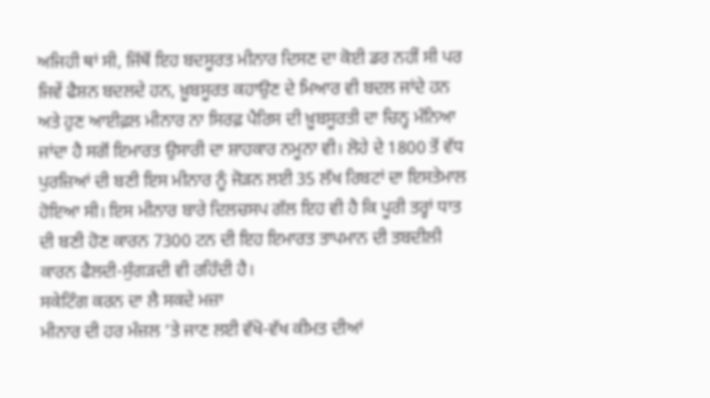ਅਜਿਹੀ ਥਾਂ ਸੀ, ਜਿੱਥੋਂ ਇਹ ਬਦਸੂਰਤ ਮੀਨਾਰ ਦਿਸਣ ਦਾ ਕੋਈ ਡਰ ਨਹੀਂ ਸੀ ਪਰ ਜਿਵੇਂ ਫੈਸ਼ਨ ਬਦਲਦੇ ਹਨ, ਖ਼ੂਬਸੂਰਤ ਕਹਾਉਣ ਦੇ ਮਿਆਰ ਵੀ ਬਦਲ ਜਾਂਦੇ ਹਨ ਅਤੇ ਹੁਣ ਆਈਫ਼ਲ ਮੀਨਾਰ ਨਾ ਸਿਰਫ਼ ਪੈਰਿਸ ਦੀ ਖ਼ੂਬਸੂਰਤੀ ਦਾ ਚਿਨ੍ਹ ਮੰਨਿਆ ਜਾਂਦਾ ਹੈ ਸਗੋਂ ਇਮਾਰਤ ਉਸਾਰੀ ਦਾ ਸ਼ਾਹਕਾਰ ਨਮੂਨਾ ਵੀ। ਲੋਹੇ ਦੇ 1800 ਤੋਂ ਵੱਧ ਪੁਰਜ਼ਿਆਂ ਦੀ ਬਣੀ ਇਸ ਮੀਨਾਰ ਨੂੰ ਜੋੜਨ ਲਈ 35 ਲੱਖ ਰਿਬਟਾਂ ਦਾ ਇਸਤੇਮਾਲ ਹੋਇਆ ਸੀ। ਇਸ ਮੀਨਾਰ ਬਾਰੇ ਦਿਲਚਸਪ ਗੱਲ ਇਹ ਵੀ ਹੈ ਕਿ ਪੂਰੀ ਤਰ੍ਹਾਂ ਧਾਤ ਦੀ ਬਣੀ ਹੋਣ ਕਾਰਨ 7300 ਟਨ ਦੀ ਇਹ ਇਮਾਰਤ ਤਾਪਮਾਨ ਦੀ ਤਬਦੀਲੀ ਕਾਰਨ ਫੈਲਦੀ-ਸੁੰਗੜਦੀ ਵੀ ਰਹਿੰਦੀ ਹੈ।
ਸਕੇਟਿੰਗ ਕਰਨ ਦਾ ਲੈ ਸਕਦੇ ਮਜ਼ਾ
ਮੀਨਾਰ ਦੀ ਹਰ ਮੰਜ਼ਲ ’ਤੇ ਜਾਣ ਲਈ ਵੱਖੋ-ਵੱਖ ਕੀਮਤ ਦੀਆਂ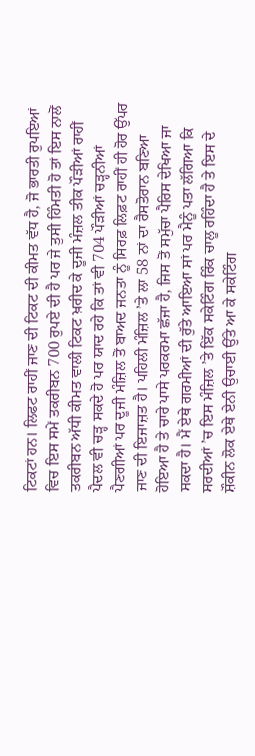ਟਿਕਟਾਂ ਹਨ। ਲਿਫਟ ਰਾਹੀਂ ਜਾਣ ਦੀ ਟਿਕਟ ਦੀ ਕੀਮਤ ਵੱਧ ਹੈ, ਜੋ ਭਾਰਤੀ ਰੁਪਇਆਂ ਵਿਚ ਇਸ ਸਮੇਂ ਤਕਰੀਬਨ 700 ਰੁਪਏ ਦੀ ਹੈ ਪਰ ਜੇ ਤੁਸੀ ਹਿੰਮਤੀ ਹੋ ਤਾਂ ਇਸ ਨਾਲੋਂ ਤਕਰੀਬਨ ਅੱਧੀ ਕੀਮਤ ਵਾਲੀ ਟਿਕਟ ਖ਼ਰੀਦ ਕੇ ਦੂਜੀ ਮੰਜ਼ਲ ਤੀਕ ਪੌੜੀਆਂ ਰਾਹੀਂ ਪੈਦਲ ਵੀ ਚੜ੍ਹ ਸਕਦੇ ਹੋ ਪਰ ਯਾਦ ਰਹੇ ਕਿ ਤਾਂ ਵੀ 704 ਪੌੜੀਆਂ ਚੜ੍ਹਨੀਆਂ ਪੈਣਗੀਆਂ ਪਰ ਦੂਜੀ ਮੰਜ਼ਿਲ ਤੋਂ ਬਾਅਦ ਜਨਤਾ ਨੂੰ ਸਿਰਫ਼ ਲਿਫ਼ਟ ਰਾਹੀਂ ਹੀ ਹੋਰ ਉੱਪਰ ਜਾਣ ਦੀ ਇਜਾਜ਼ਤ ਹੈ। ਪਹਿਲੀ ਮੰਜ਼ਿਲ ’ਤੇ ਲਾ 58 ਨਾਂ ਦਾ ਰੈਸਤੋਰਾਨ ਬਣਿਆ ਹੋਇਆ ਹੈ ਤੇ ਚਾਰੇ ਪਾਸੇ ਪਰਕਰਮਾ ਛੱਜਾ ਹੈ, ਜਿਸ ਤੋਂ ਸਮੁੱਚਾ ਪੈਰਿਸ ਦੇਖਿਆ ਜਾ ਸਕਦਾ ਹੈ। ਮੈਂ ਏਥੇ ਗਰਮੀਆਂ ਦੀ ਰੁੱਤੇ ਆਇਆ ਸਾਂ ਪਰ ਮੈਨੂੰ ਪਤਾ ਲੱਗਿਆ ਕਿ ਸਰਦੀਆਂ ’ਚ ਇਸ ਮੰਜ਼ਿਲ ’ਤੇ ਇੱਕ ਸਕੇਟਿੰਗ ਰਿੰਕ ਚਾਲੂ ਰਹਿੰਦਾ ਹੈ ਤੇ ਇਸ ਦੇ ਸ਼ੌਕੀਨ ਲੋਕ ਏਥੇ ਏਨੀ ਉਚਾਈ ਉੱਤੇ ਆ ਕੇ ਸਕੇਟਿੰਗ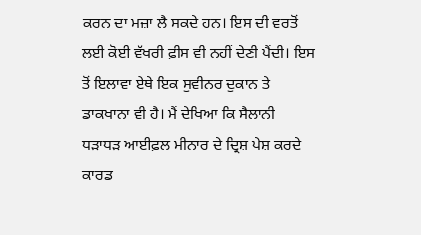ਕਰਨ ਦਾ ਮਜ਼ਾ ਲੈ ਸਕਦੇ ਹਨ। ਇਸ ਦੀ ਵਰਤੋਂ ਲਈ ਕੋਈ ਵੱਖਰੀ ਫ਼ੀਸ ਵੀ ਨਹੀਂ ਦੇਣੀ ਪੈਂਦੀ। ਇਸ ਤੋਂ ਇਲਾਵਾ ਏਥੇ ਇਕ ਸੁਵੀਨਰ ਦੁਕਾਨ ਤੇ ਡਾਕਖਾਨਾ ਵੀ ਹੈ। ਮੈਂ ਦੇਖਿਆ ਕਿ ਸੈਲਾਨੀ ਧੜਾਧੜ ਆਈਫ਼ਲ ਮੀਨਾਰ ਦੇ ਦ੍ਰਿਸ਼ ਪੇਸ਼ ਕਰਦੇ ਕਾਰਡ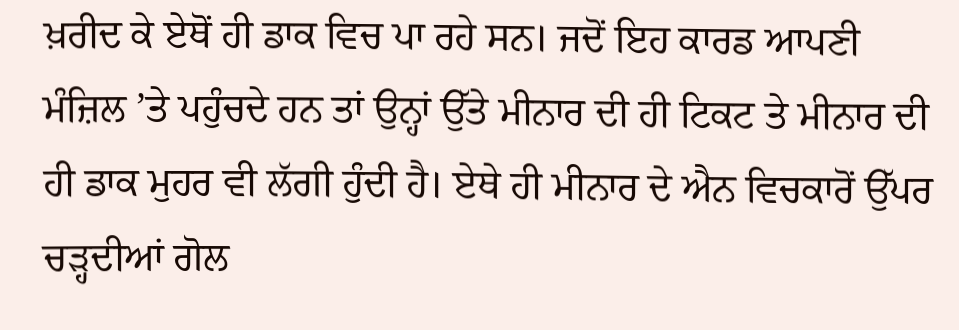ਖ਼ਰੀਦ ਕੇ ਏਥੋਂ ਹੀ ਡਾਕ ਵਿਚ ਪਾ ਰਹੇ ਸਨ। ਜਦੋਂ ਇਹ ਕਾਰਡ ਆਪਣੀ ਮੰਜ਼ਿਲ ’ਤੇ ਪਹੁੰਚਦੇ ਹਨ ਤਾਂ ਉਨ੍ਹਾਂ ਉੱਤੇ ਮੀਨਾਰ ਦੀ ਹੀ ਟਿਕਟ ਤੇ ਮੀਨਾਰ ਦੀ ਹੀ ਡਾਕ ਮੁਹਰ ਵੀ ਲੱਗੀ ਹੁੰਦੀ ਹੈ। ਏਥੇ ਹੀ ਮੀਨਾਰ ਦੇ ਐਨ ਵਿਚਕਾਰੋਂ ਉੱਪਰ ਚੜ੍ਹਦੀਆਂ ਗੋਲ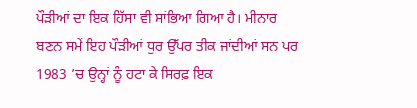ਪੌੜੀਆਂ ਦਾ ਇਕ ਹਿੱਸਾ ਵੀ ਸਾਂਭਿਆ ਗਿਆ ਹੈ। ਮੀਨਾਰ ਬਣਨ ਸਮੇਂ ਇਹ ਪੌੜੀਆਂ ਧੁਰ ਉੱਪਰ ਤੀਕ ਜਾਂਦੀਆਂ ਸਨ ਪਰ 1983 ’ਚ ਉਨ੍ਹਾਂ ਨੂੰ ਹਟਾ ਕੇ ਸਿਰਫ਼ ਇਕ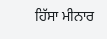ਹਿੱਸਾ ਮੀਨਾਰ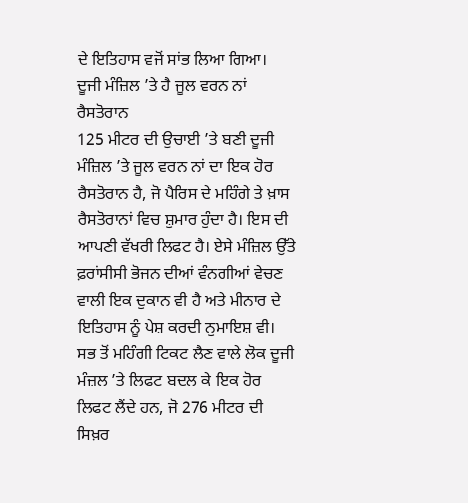ਦੇ ਇਤਿਹਾਸ ਵਜੋਂ ਸਾਂਭ ਲਿਆ ਗਿਆ।
ਦੂਜੀ ਮੰਜ਼ਿਲ ’ਤੇ ਹੈ ਜੂਲ ਵਰਨ ਨਾਂ ਰੈਸਤੋਰਾਨ
125 ਮੀਟਰ ਦੀ ਉਚਾਈ ’ਤੇ ਬਣੀ ਦੂਜੀ ਮੰਜ਼ਿਲ ’ਤੇ ਜੂਲ ਵਰਨ ਨਾਂ ਦਾ ਇਕ ਹੋਰ ਰੈਸਤੋਰਾਨ ਹੈ, ਜੋ ਪੈਰਿਸ ਦੇ ਮਹਿੰਗੇ ਤੇ ਖ਼ਾਸ ਰੈਸਤੋਰਾਨਾਂ ਵਿਚ ਸ਼ੁਮਾਰ ਹੁੰਦਾ ਹੈ। ਇਸ ਦੀ ਆਪਣੀ ਵੱਖਰੀ ਲਿਫਟ ਹੈ। ਏਸੇ ਮੰਜ਼ਿਲ ਉੱਤੇ ਫ਼ਰਾਂਸੀਸੀ ਭੋਜਨ ਦੀਆਂ ਵੰਨਗੀਆਂ ਵੇਚਣ ਵਾਲੀ ਇਕ ਦੁਕਾਨ ਵੀ ਹੈ ਅਤੇ ਮੀਨਾਰ ਦੇ ਇਤਿਹਾਸ ਨੂੰ ਪੇਸ਼ ਕਰਦੀ ਨੁਮਾਇਸ਼ ਵੀ। ਸਭ ਤੋਂ ਮਹਿੰਗੀ ਟਿਕਟ ਲੈਣ ਵਾਲੇ ਲੋਕ ਦੂਜੀ ਮੰਜ਼ਲ ’ਤੇ ਲਿਫਟ ਬਦਲ ਕੇ ਇਕ ਹੋਰ ਲਿਫਟ ਲੈਂਦੇ ਹਨ, ਜੋ 276 ਮੀਟਰ ਦੀ ਸਿਖ਼ਰ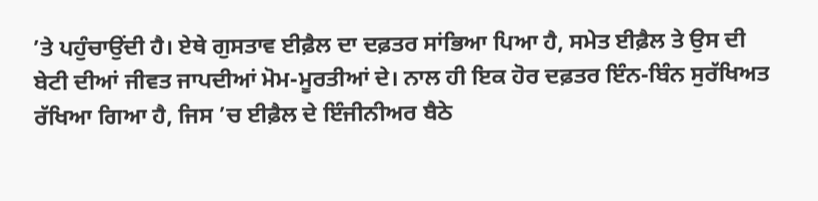’ਤੇ ਪਹੁੰਚਾਉਂਦੀ ਹੈ। ਏਥੇ ਗੁਸਤਾਵ ਈਫ਼ੈਲ ਦਾ ਦਫ਼ਤਰ ਸਾਂਭਿਆ ਪਿਆ ਹੈ, ਸਮੇਤ ਈਫ਼ੈਲ ਤੇ ਉਸ ਦੀ ਬੇਟੀ ਦੀਆਂ ਜੀਵਤ ਜਾਪਦੀਆਂ ਮੋਮ-ਮੂਰਤੀਆਂ ਦੇ। ਨਾਲ ਹੀ ਇਕ ਹੋਰ ਦਫ਼ਤਰ ਇੰਨ-ਬਿੰਨ ਸੁਰੱਖਿਅਤ ਰੱਖਿਆ ਗਿਆ ਹੈ, ਜਿਸ ’ਚ ਈਫ਼ੈਲ ਦੇ ਇੰਜੀਨੀਅਰ ਬੈਠੇ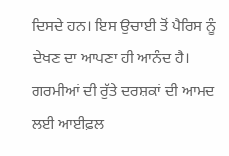ਦਿਸਦੇ ਹਨ। ਇਸ ਉਚਾਈ ਤੋਂ ਪੈਰਿਸ ਨੂੰ ਦੇਖਣ ਦਾ ਆਪਣਾ ਹੀ ਆਨੰਦ ਹੈ। ਗਰਮੀਆਂ ਦੀ ਰੁੱਤੇ ਦਰਸ਼ਕਾਂ ਦੀ ਆਮਦ ਲਈ ਆਈਫ਼ਲ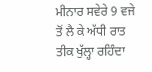ਮੀਨਾਰ ਸਵੇਰੇ 9 ਵਜੇ ਤੋਂ ਲੈ ਕੇ ਅੱਧੀ ਰਾਤ ਤੀਕ ਖੁੱਲ੍ਹਾ ਰਹਿੰਦਾ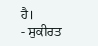ਹੈ।
- ਸੁਕੀਰਤ